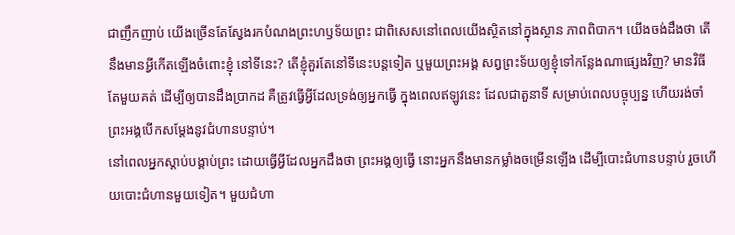ជាញឹកញាប់ យើងច្រើនតែស្វែងរកបំណងព្រះហឫទ័យព្រះ ជាពិសេសនៅពេលយើងស្ថិតនៅក្នុងស្ថាន ភាពពិបាក។ យើងចង់ដឹងថា តើនឹងមានអ្វីកើតឡើងចំពោះខ្ញុំ នៅទីនេះ? តើខ្ញុំគួរតែនៅទីនេះបន្តទៀត ឬមួយព្រះអង្គ សព្វព្រះទ័យឲ្យខ្ញុំទៅកន្លែងណាផ្សេងវិញ? មានវិធីតែមួយគត់ ដើម្បីឲ្យបានដឹងប្រាកដ គឺត្រូវធ្វើអ្វីដែលទ្រង់ឲ្យអ្នកធ្វើ ក្នុងពេលឥឡូវនេះ ដែលជាតួនាទី សម្រាប់ពេលបច្ចុប្បន្ន ហើយរង់ចាំព្រះអង្គបើកសម្តែងនូវជំហានបន្ទាប់។
នៅពេលអ្នកស្ដាប់បង្គាប់ព្រះ ដោយធ្វើអ្វីដែលអ្នកដឹងថា ព្រះអង្គឲ្យធ្វើ នោះអ្នកនឹងមានកម្លាំងចម្រើនឡើង ដើម្បីបោះជំហានបន្ទាប់ រួចហើយបោះជំហានមួយទៀត។ មួយជំហា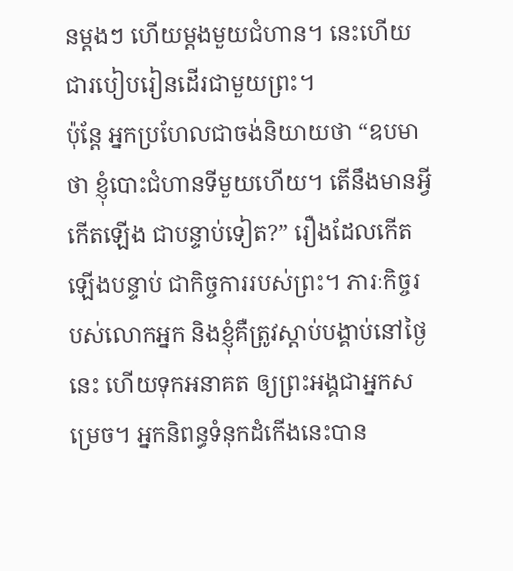នម្ដងៗ ហើយម្ដងមួយជំហាន។ នេះហើយជារបៀបរៀនដើរជាមួយព្រះ។
ប៉ុន្តែ អ្នកប្រហែលជាចង់និយាយថា “ឧបមាថា ខ្ញុំបោះជំហានទីមួយហើយ។ តើនឹងមានអ្វីកើតឡើង ជាបន្ទាប់ទៀត?” រឿងដែលកើតឡើងបន្ទាប់ ជាកិច្ចការរបស់ព្រះ។ ភារៈកិច្ចរបស់លោកអ្នក និងខ្ញុំគឺត្រូវស្ដាប់បង្គាប់នៅថ្ងៃនេះ ហើយទុកអនាគត ឲ្យព្រះអង្គជាអ្នកសម្រេច។ អ្នកនិពន្ធទំនុកដំកើងនេះបាន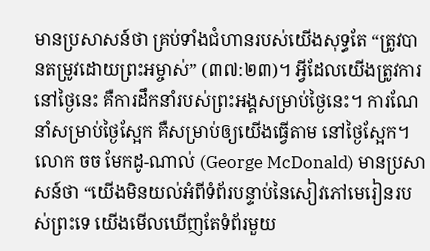មានប្រសាសន៍ថា គ្រប់ទាំងជំហានរបស់យើងសុទ្ធតែ “ត្រូវបានតម្រូវដោយព្រះអម្ចាស់” (៣៧:២៣)។ អ្វីដែលយើងត្រូវការនៅថ្ងៃនេះ គឺការដឹកនាំរបស់ព្រះអង្គសម្រាប់ថ្ងៃនេះ។ ការណែនាំសម្រាប់ថ្ងៃស្អែក គឺសម្រាប់ឲ្យយើងធ្វើតាម នៅថ្ងៃស្អែក។ លោក ចច មែកដូ-ណាល់ (George McDonald) មានប្រសាសន៍ថា “យើងមិនយល់អំពីទំព័របន្ទាប់នៃសៀវភៅមេរៀនរបស់ព្រះទេ យើងមើលឃើញតែទំព័រមួយ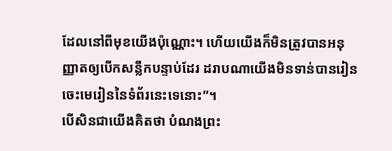ដែលនៅពីមុខយើងប៉ុណ្ណោះ។ ហើយយើងក៏មិនត្រូវបានអនុញ្ញាតឲ្យបើកសន្លឹកបន្ទាប់ដែរ ដរាបណាយើងមិនទាន់បានរៀនចេះមេរៀននៃទំព័រនេះទេនោះ”។
បើសិនជាយើងគិតថា បំណងព្រះ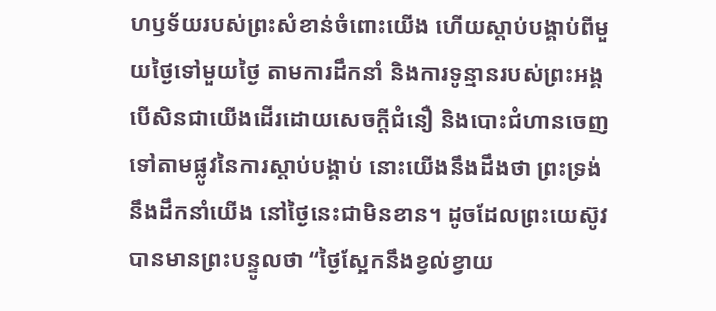ហឫទ័យរបស់ព្រះសំខាន់ចំពោះយើង ហើយស្ដាប់បង្គាប់ពីមួយថ្ងៃទៅមួយថ្ងៃ តាមការដឹកនាំ និងការទូន្មានរបស់ព្រះអង្គ បើសិនជាយើងដើរដោយសេចក្តីជំនឿ និងបោះជំហានចេញទៅតាមផ្លូវនៃការស្ដាប់បង្គាប់ នោះយើងនឹងដឹងថា ព្រះទ្រង់នឹងដឹកនាំយើង នៅថ្ងៃនេះជាមិនខាន។ ដូចដែលព្រះយេស៊ូវបានមានព្រះបន្ទូលថា “ថ្ងៃស្អែកនឹងខ្វល់ខ្វាយ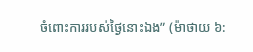ចំពោះការរបស់ថ្ងៃនោះឯង” (ម៉ាថាយ ៦: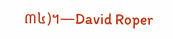៣៤)។—David Roper